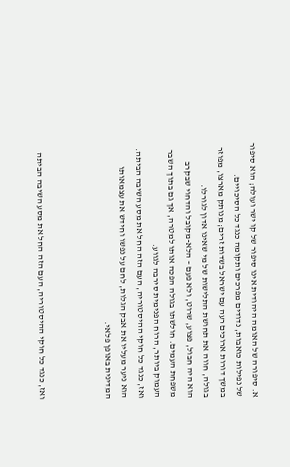א. סיפורה של האומה היהודית אינו סיפור של קו ישר ועולה; הוא סיפור של נפילות כואבות, נדודים מפרכים ותקומה כנגד כל הסיכויים.
במשך דורות ארוכים רעה עם ישראל בשדות זרים; מנותק מארצו, מפוזר בגולה, חווה את תחושת התלישות של מי שאינו אדון לגורלו.
הוא היה חבול, פצוע, שרוט, ולא פעם – הלא-מקובל והדחוי שבקרב משפחת העמים. חולשתו בגולה הפכה אותו למטרה, אך גם בתוך השבר העמוק ביותר, הרוח הפנימית סירבה לגווע.
ואז, כנגד כל חוקי ההיסטוריה, העם הזה החל את מסע השיבה הביתה. הוא ניער מעליו את אבק הגלות, לחם על נפשו וחידש את עצמאותו המדינית באופן פלאי.



ואז, כנגד כל חוקי ההיסטוריה, העם הזה החל את מסע השיבה הביתה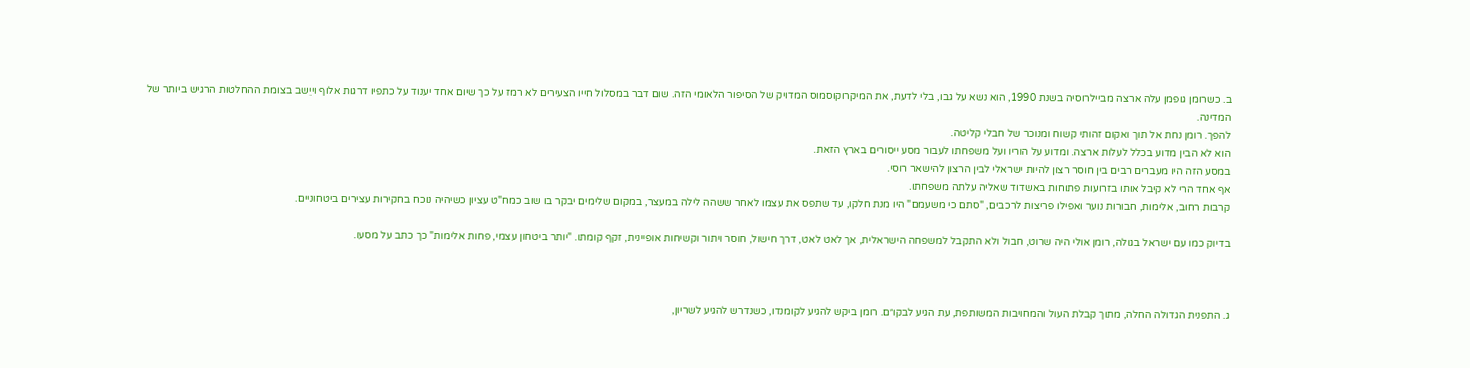ב. כשרומן גופמן עלה ארצה מביילרוסיה בשנת 1990, הוא נשא על גבו, בלי לדעת, את המיקרוקוסמוס המדויק של הסיפור הלאומי הזה. שום דבר במסלול חייו הצעירים לא רמז על כך שיום אחד יענוד על כתפיו דרגות אלוף וייֵשב בצומת ההחלטות הרגיש ביותר של המדינה.
להפך. רומן נחת אל תוך ואקום זהותי קשוח ומנוכר של חבלי קליטה.
הוא לא הבין מדוע בכלל לעלות ארצה. ומדוע על הוריו ועל משפחתו לעבור מסע ייסורים בארץ הזאת.
במסע הזה היו מעברים רבים בין חוסר רצון להיות ישראלי לבין הרצון להישאר רוסי.
אף אחד הרי לא קיבל אותו בזרועות פתוחות באשדוד שאליה עלתה משפחתו.
קרבות רחוב, אלימות, חבורות נוער ואפילו פריצות לרכבים, "סתם כי משעמם" היו מנת חלקו, עד שתפס את עצמו לאחר ששהה לילה במעצר, במקום שלימים יבקר בו שוב כמח"ט עציון כשיהיה נוכח בחקירות עצירים ביטחוניים.

בדיוק כמו עם ישראל בגולה, רומן אולי היה שרוט, חבול ולא התקבל למשפחה הישראלית, אך לאט לאט, דרך חישול, חוסר ויתור וקשיחות אופיינית, זקף קומתו. "יותר ביטחון עצמי, פחות אלימות" כך כתב על מסעו.



ג. התפנית הגדולה החלה, מתוך קבלת העול והמחויבות המשותפת, עת הגיע לבקו״ם. רומן ביקש להגיע לקומנדו, כשנדרש להגיע לשריון,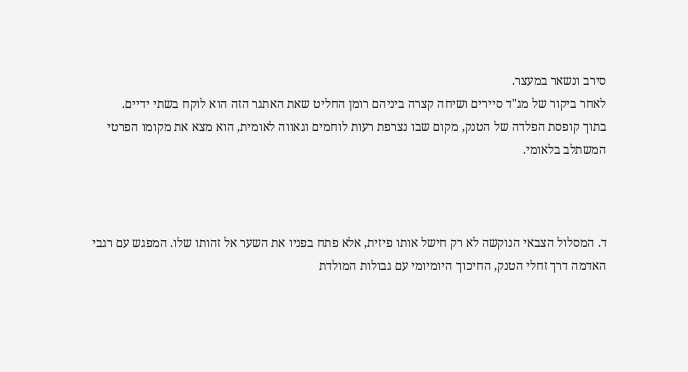סירב ונשאר במעצר.
לאחר ביקור של מג"ד סיירים ושיחה קצרה ביניהם רומן החליט שאת האתגר הזה הוא לוקח בשתי ידיים.
בתוך קופסת הפלדה של הטנק, מקום שבו נצרפת רעות לוחמים וגאווה לאומית, הוא מצא את מקומו הפרטי המשתלב בלאומי.



ד. המסלול הצבאי הנוקשה לא רק חישל אותו פיזית, אלא פתח בפניו את השער אל זהותו שלו. המפגש עם רגבי האדמה דרך זחלי הטנק, החיכוך היומיומי עם גבולות המולדת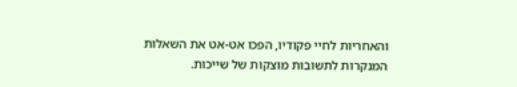והאחריות לחיי פקודיו, הפכו אט-אט את השאלות המנקרות לתשובות מוצקות של שייכות.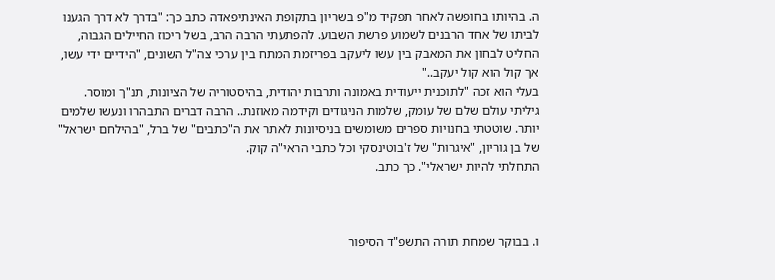ה. בהיותו בחופשה לאחר תפקיד מ"פ בשריון בתקופת האינתיפאדה כתב כך: "בדרך לא דרך הגענו לביתו של אחד הרבנים לשמוע פרשת השבוע. להפתעתי הרבה הרב, בשל ריכוז החיילים הגבוה, החליט לבחון את המאבק בין עשו ליעקב בפריזמת המתח בין ערכי צה"ל השונים, "הידיים ידי עשו, אך קול הוא קול יעקב.."
בעלי הוא זכה "לתוכנית ייעודית באמונה ותרבות יהודית, בהיסטוריה של הציונות, תנ"ך ומוסר. גיליתי עולם שלם של עומק, שלמות הניגודים וקידמה מאוזנת.. הרבה דברים התבהרו ונעשו שלמים יותר. שוטטתי בחנויות ספרים משומשים בניסיונות לאתר את ה"כתבים" של ברל, "בהילחם ישראל" של בן גוריון, "איגרות" של ז'בוטינסקי וכל כתבי הראי"ה קוק.
התחלתי להיות ישראלי". כך כתב.



ו. בבוקר שמחת תורה התשפ"ד הסיפור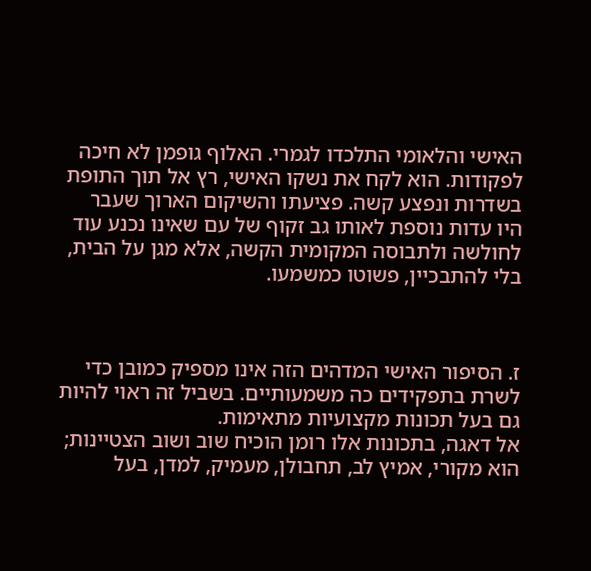האישי והלאומי התלכדו לגמרי. האלוף גופמן לא חיכה לפקודות. הוא לקח את נשקו האישי, רץ אל תוך התופת בשדרות ונפצע קשה. פציעתו והשיקום הארוך שעבר היו עדות נוספת לאותו גב זקוף של עם שאינו נכנע עוד לחולשה ולתבוסה המקומית הקשה, אלא מגן על הבית, בלי להתבכיין, פשוטו כמשמעו.



ז. הסיפור האישי המדהים הזה אינו מספיק כמובן כדי לשרת בתפקידים כה משמעותיים. בשביל זה ראוי להיות גם בעל תכונות מקצועיות מתאימות.
אל דאגה, בתכונות אלו רומן הוכיח שוב ושוב הצטיינות; הוא מקורי, אמיץ לב, תחבולן, מעמיק, למדן, בעל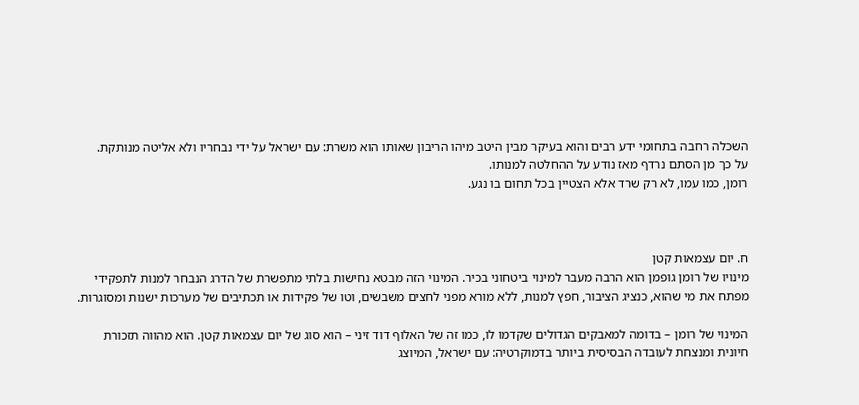השכלה רחבה בתחומי ידע רבים והוא בעיקר מבין היטב מיהו הריבון שאותו הוא משרת: עם ישראל על ידי נבחריו ולא אליטה מנותקת.
על כך מן הסתם נרדף מאז נודע על ההחלטה למנותו.
רומן, כמו עמו, לא רק שרד אלא הצטיין בכל תחום בו נגע.



ח. יום עצמאות קטן
מינויו של רומן גופמן הוא הרבה מעבר למינוי ביטחוני בכיר. המינוי הזה מבטא נחישות בלתי מתפשרת של הדרג הנבחר למנות לתפקידי מפתח את מי שהוא, כנציג הציבור, חפץ למנות, ללא מורא מפני לחצים משבשים, וטו של פקידות או תכתיבים של מערכות ישנות ומסוגרות.

המינוי של רומן – בדומה למאבקים הגדולים שקדמו לו, כמו זה של האלוף דוד זיני – הוא סוג של יום עצמאות קטן. הוא מהווה תזכורת חיונית ומנצחת לעובדה הבסיסית ביותר בדמוקרטיה: עם ישראל, המיוצג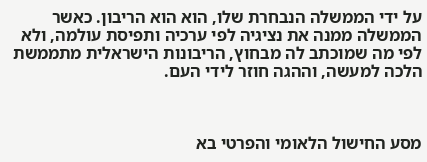על ידי הממשלה הנבחרת שלו, הוא הוא הריבון. כאשר הממשלה ממנה את נציגיה לפי ערכיה ותפיסת עולמה, ולא לפי מה שמוכתב לה מבחוץ, הריבונות הישראלית מתממשת הלכה למעשה, וההגה חוזר לידי העם.



מסע החישול הלאומי והפרטי בא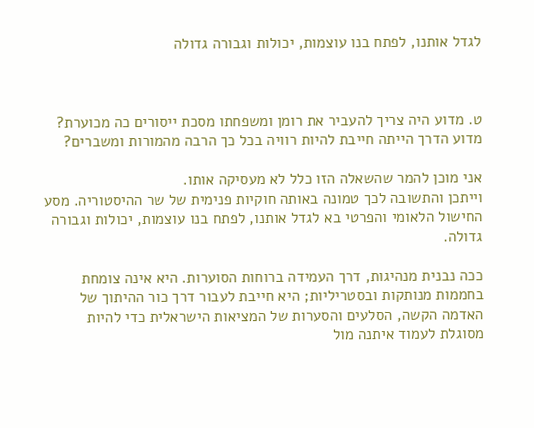לגדל אותנו, לפתח בנו עוצמות, יכולות וגבורה גדולה



ט. מדוע היה צריך להעביר את רומן ומשפחתו מסכת ייסורים כה מכוערת?
מדוע הדרך הייתה חייבת להיות רוויה בכל כך הרבה מהמורות ומשברים?

אני מוכן להמר שהשאלה הזו כלל לא מעסיקה אותו.
וייתכן והתשובה לכך טמונה באותה חוקיות פנימית של שר ההיסטוריה. מסע החישול הלאומי והפרטי בא לגדל אותנו, לפתח בנו עוצמות, יכולות וגבורה גדולה.

ככה נבנית מנהיגות, דרך העמידה ברוחות הסוערות. היא אינה צומחת בחממות מנותקות ובסטריליות; היא חייבת לעבור דרך כור ההיתוך של האדמה הקשה, הסלעים והסערות של המציאות הישראלית כדי להיות מסוגלת לעמוד איתנה מול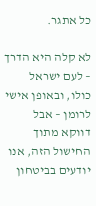כל אתגר.

לא קלה היא הדרך – לעם ישראל כולו, ובאופן אישי לרומן – אבל דווקא מתוך החישול הזה, אנו יודעים בביטחון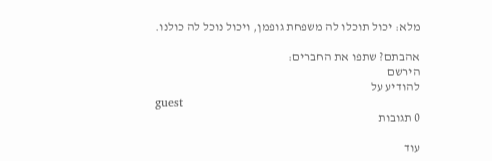מלא: יכול תוכלו לה משפחת גופמן, ויכול נוכל לה כולנו.

אהבתם? שתפו את החברים:
הירשם
להודיע על
guest
0 תגובות

עוד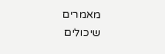מאמרים שיכולים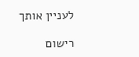לעניין אותך

רישום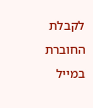לקבלת החוברת במייל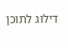דילוג לתוכן